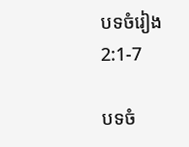បទចំរៀង 2:1-7

បទចំ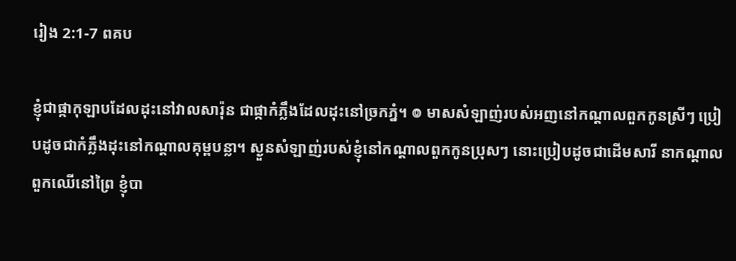រៀង 2:1-7 ពគប

ខ្ញុំជាផ្កាកុឡាបដែលដុះនៅវាលសារ៉ុន ជាផ្កាកំភ្លឹងដែលដុះនៅច្រកភ្នំ។ ៙ មាសសំឡាញ់របស់អញនៅកណ្តាលពួកកូនស្រីៗ ប្រៀបដូចជាកំភ្លឹងដុះនៅកណ្តាលគុម្ពបន្លា។ ស្ងួនសំឡាញ់របស់ខ្ញុំនៅកណ្តាលពួកកូនប្រុសៗ នោះប្រៀបដូចជាដើមសារី នាកណ្តាលពួកឈើនៅព្រៃ ខ្ញុំបា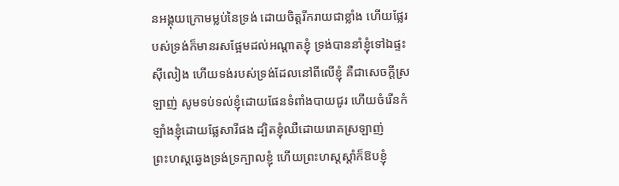នអង្គុយក្រោមម្លប់នៃទ្រង់ ដោយចិត្តរីក‌រាយជាខ្លាំង ហើយផ្លែរបស់ទ្រង់ក៏មានរសផ្អែមដល់អណ្តាតខ្ញុំ ទ្រង់បាននាំខ្ញុំទៅឯផ្ទះស៊ី‌លៀង ហើយទង់របស់ទ្រង់ដែលនៅពីលើខ្ញុំ គឺជាសេចក្ដីស្រឡាញ់ សូមទប់‌ទល់ខ្ញុំដោយផែនទំពាំង‌បាយ‌ជូរ ហើយចំរើនកំឡាំងខ្ញុំដោយផ្លែសារីផង ដ្បិតខ្ញុំឈឺដោយរោគស្រឡាញ់ ព្រះ‌ហស្តឆ្វេងទ្រង់ទ្រក្បាលខ្ញុំ ហើយព្រះ‌ហស្តស្តាំក៏ឱបខ្ញុំ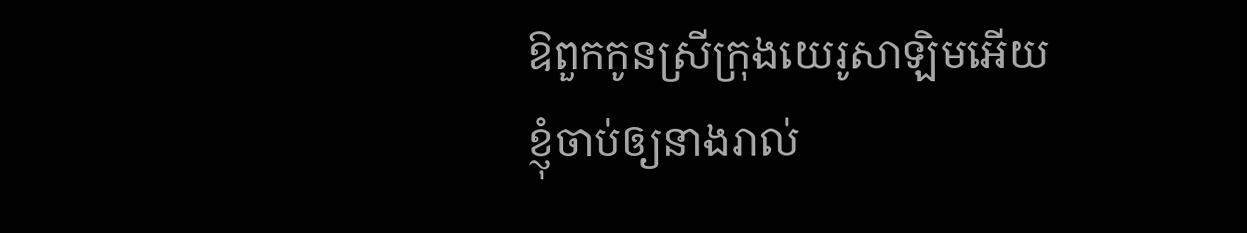ឱពួកកូនស្រីក្រុងយេរូ‌សាឡិមអើយ ខ្ញុំចាប់ឲ្យនាងរាល់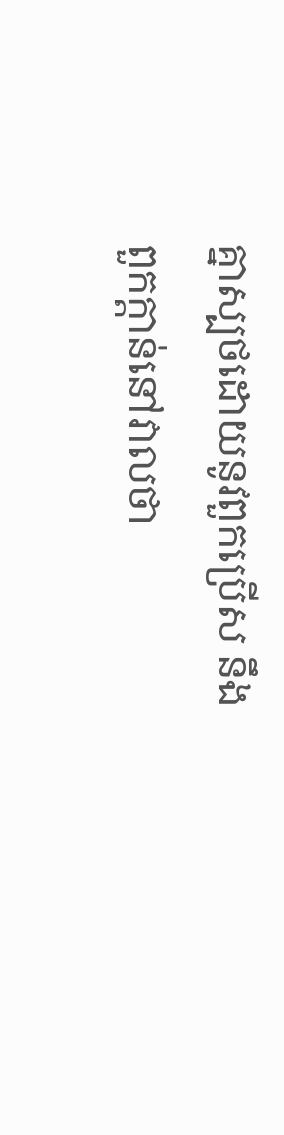គ្នាស្បថដោយនូវពួកប្រើស នឹងពួកក្តាន់នៅវាលថា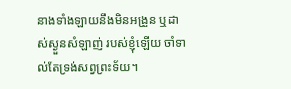នាងទាំង‌ឡាយនឹងមិនអង្រួន ឬដាស់ស្ងួនសំឡាញ់ របស់ខ្ញុំឡើយ ចាំទាល់តែទ្រង់សព្វព្រះ‌ទ័យ។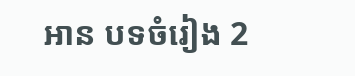អាន បទចំរៀង 2